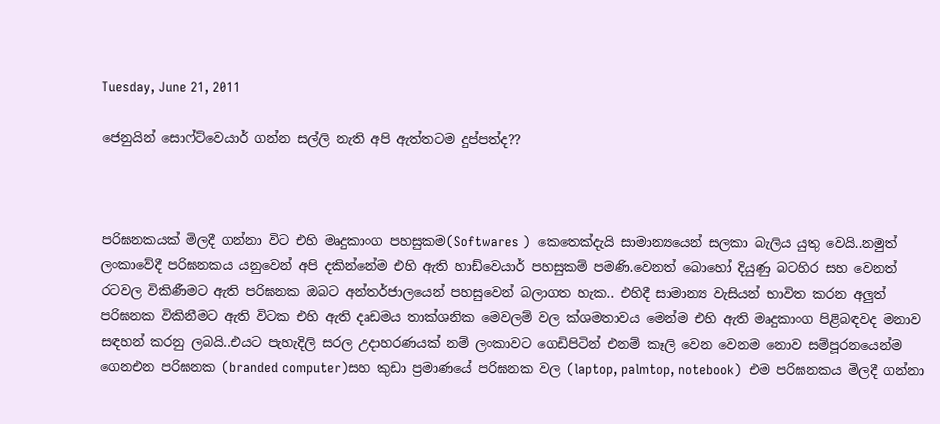Tuesday, June 21, 2011

ජෙනුයින් සොෆ්ට්වෙයාර් ගන්න සල්ලි නැති අපි ඇත්තටම දුප්පත්ද??



පරිඝනකයක් මිලදී ගන්නා විට එහි මෘදුකාංග පහසුකම(Softwares )  කෙතෙක්දැයි සාමාන්‍යයෙන් සලකා බැලිය යුතු වෙයි..නමුත් ලංකාවේදී පරිඝනකය යනුවෙන් අපි දකින්නේම එහි ඇති හාඩ්වෙයාර් පහසුකම් පමණි.වෙනත් බොහෝ දියුණු බටහිර සහ වෙනත් රටවල විකිණීමට ඇති පරිඝනක ඔබට අන්තර්ජාලයෙන් පහසුවෙන් බලාගත හැක.. එහිදී සාමාන්‍ය වැසියන් භාවිත කරන අලුත් පරිඝනක විකිනීමට ඇති ‍විටක එහි ඇති දෘඩමය තාක්ශනික මෙවලම් වල ක්ශමතාවය මෙන්ම එහි ඇති මෘදුකාංග පිළිබඳවද මනාව සඳහන් කරනු ලබයි..එයට පැහැදිලි සරල උදාහරණයක් නම් ලංකාවට ගෙඩිපිටින් එනම් කෑලි වෙන වෙනම නොව සම්පූරනයෙන්ම ගෙනඑන පරිඝනක (branded computer)සහ ‍කුඩා ප්‍රමාණයේ පරිඝනක වල (laptop, palmtop, notebook)  එම පරිඝනකය මිලදී ගන්නා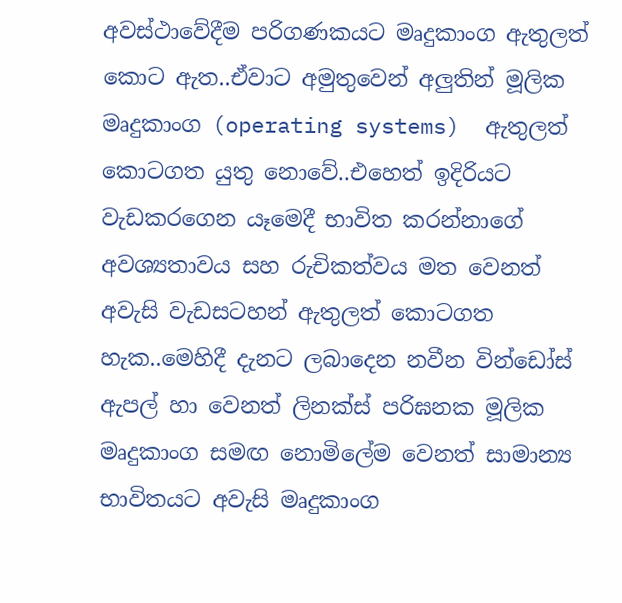අවස්ථාවේදීම පරිගණකයට මෘදුකාංග ඇතුලත් කොට ඇත..ඒවාට අමුතුවෙන් අලුතින් මූලික මෘදුකාංග (operating systems)  ඇතුලත් කොටගත යුතු නොවේ..එහෙත් ඉදිරියට වැඩකරගෙන යෑ‍මෙදී භාවිත කරන්නාගේ අවශ්‍යතාවය සහ රුචිකත්වය මත වෙනත් අවැසි වැඩසටහන් ඇතුලත් කොටගත හැක..මෙහිදී දැනට ලබාදෙන නවීන වින්ඩෝස් ඇපල් හා වෙනත් ලිනක්ස් පරිඝනක මූලික මෘදුකාංග සමඟ නොමිලේම වෙනත් සාමාන්‍ය භාවිතයට අවැසි මෘදුකාංග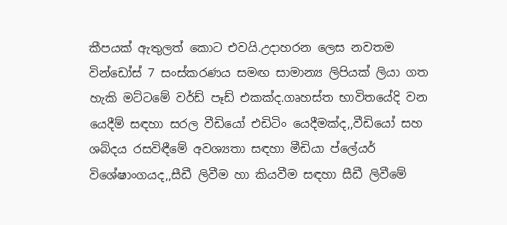කීපයක් ඇතුලත් කොට එවයි.උදාහරන ලෙස නවතම වින්ඩෝස් 7 සංස්කරණය සමඟ සාමාන්‍ය ලිපියක් ලියා ගත හැකි මට්ටමේ වර්ඩ් පෑඩ් එකක්ද.ගෘහස්ත භාවිතයේදි වන යෙදීම් සඳහා සරල වීඩියෝ එඩිටිං යෙදීමක්ද,,වීඩියෝ සහ ශබ්දය රසවිඳීමේ අවශ්‍යතා සඳහා මීඩියා ප්ලේයර් විශේෂාංගයද,,සීඩී ලිවීම හා කියවීම සඳහා සීඩී ලිවීමේ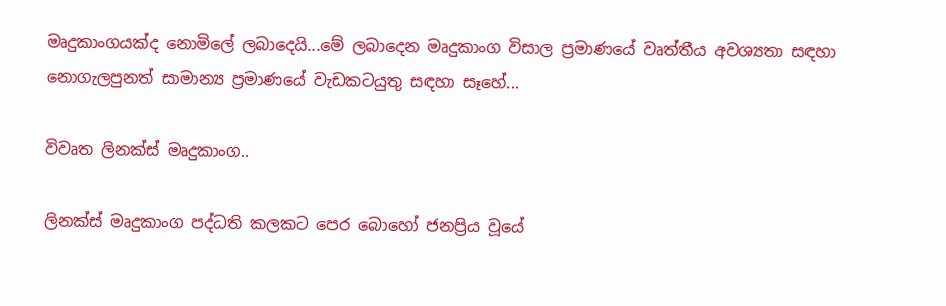මෘදුකාංගයක්ද නොමිලේ ලබ‍ාදෙයි...මේ ලබාදෙන මෘදුකාංග විසාල ප්‍රමාණයේ වෘත්තීය අවශ්‍යතා සඳහා නොගැලපුනත් සාමාන්‍ය ප්‍රමාණයේ වැඩකටයුතු සඳහා සෑහේ...

විවෘත ලිනක්ස් මෘදුකාංග..

ලිනක්ස් මෘදුකාංග පද්ධති කලකට පෙර බොහෝ ජනප්‍රිය වූයේ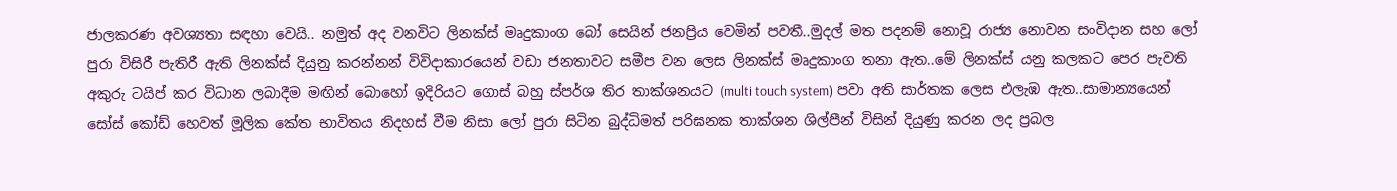ජාලකරණ අවශ්‍යතා සඳහා වෙයි.. නමුත් අද ‍වනවිට ලිනක්ස් මෘදුකාංග බෝ සෙයින් ජනප්‍රිය වෙමින් පවතී..මුදල් මත පදනම් නොවූ රාජ්‍ය නොවන සංවිදාන සහ ලෝ පුරා විසිරී පැතිරී ඇති ලිනක්ස් දියුනු කරන්නන් විවිදාකාරයෙන් වඩා ජනතාවට සමීප වන ලෙස ලිනක්ස් මෘදුකාංග තනා ඇත..මේ ලිනක්ස් යනු කලකට පෙර පැවති  අකුරු ටයිප් කර විධාන ලබාදීම මඟින් බොහෝ ඉදිරියට ගොස් බහු ස්පර්ශ තිර තාක්ශනයට (multi touch system) පවා අති සාර්තක ලෙස එලැඹ ඇත..සාමාන්‍යයෙන් සෝස් කෝඩ් හෙවත් මූලික කේත භාවිතය නිදහස් වීම නිසා ලෝ පුරා සිටින බුද්ධිමත් පරිඝනක තාක්ශන ශිල්පීන් විසින් දියුණු කරන ලද ප්‍රබල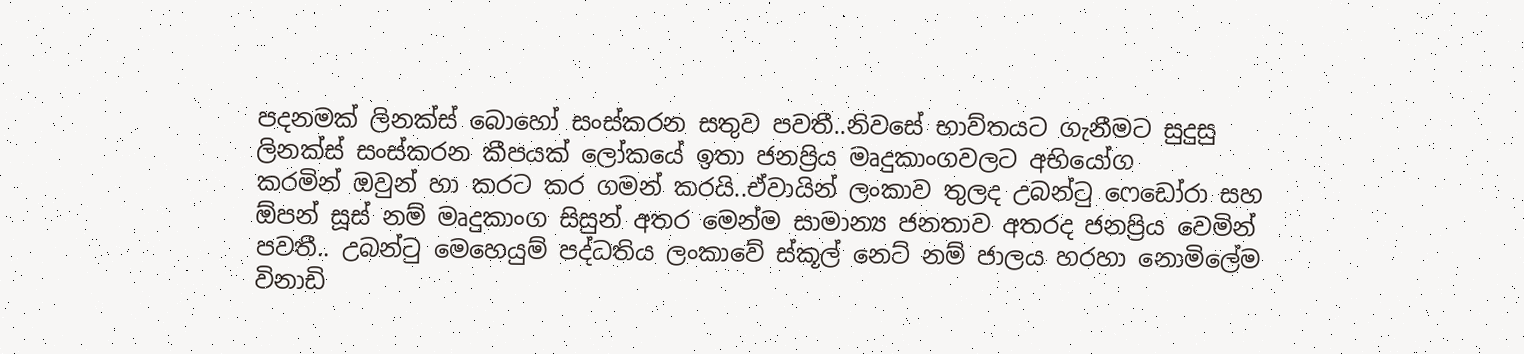පදනමක් ලිනක්ස්‍ බොහෝ සංස්කරන සතුව පවතී..නිවසේ භාව්තයට ගැනීමට සුදුසු ලිනක්ස් සංස්කරන කීපයක් ලෝකයේ ඉතා ජනප්‍රිය මෘදුකාංගවලට අභියෝග කරමින් ‍ඔවුන් හා කරට කර ගමන් කරයි..ඒවායින් ලංකාව තුලද උබන්ටු ෆෙඩෝරා සහ ඕපන් සූස් නම් මෘදුකාංග සිසුන් අතර මෙන්ම සාමාන්‍ය ජනතාව අතරද ජනප්‍රිය වෙමින් පවතී.. උබන්ටු මෙහෙයුම් පද්ධතිය ලංකාවේ ස්කූල් නෙට් නම් ජාලය හරහා නොමිලේම විනාඩි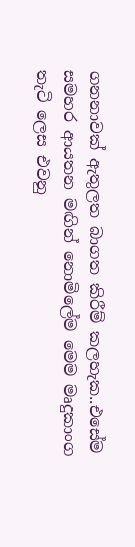ගනනාවක් ඇතුලත බාගත කිරීම් කලහැක..එසේම සමහර ආයතන මඟින් නොමිලේම මෙම මෘදුකාංග තැටි ලෙස එවනු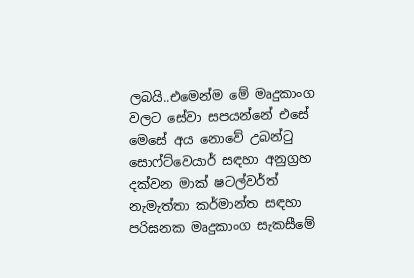ලබයි..එමෙන්ම මේ මෘදුකාංග වලට සේවා සපයන්නේ එසේ මෙසේ අය නොවේ උබන්ටු සොෆ්ට්වෙයාර් සඳහා අනුග්‍රහ දක්වන මාක් ෂටල්වර්ත් නැමැත්තා කර්මාන්ත සඳහා පරිඝනක මෘදුකාංග සැකසීමේ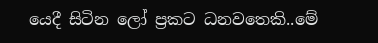යෙදී සිටින ලෝ ප්‍රකට ධනවතෙකි..මේ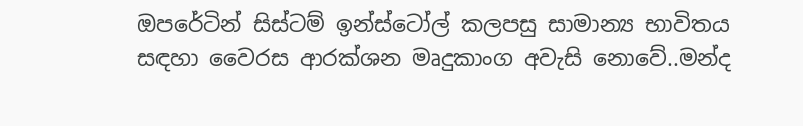ඔපරේටින් සිස්ටම් ඉන්ස්ටෝල් කලපසු සාමාන්‍ය භාවිතය සඳහා වෛරස ආරක්ශන මෘදුකාංග අවැසි නොවේ..මන්ද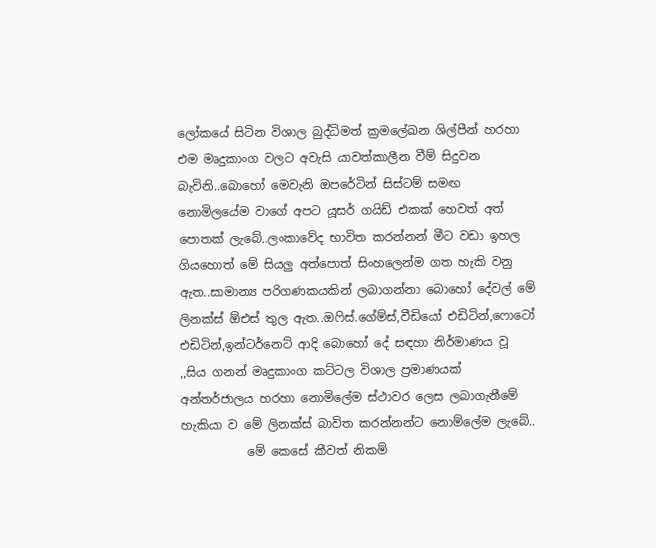ලෝකයේ සිටින විශාල බුද්ධිමත් ක්‍රමලේඛන ශිල්පීන් හරහා එම මෘදුකාංග වලට අවැසි යාවත්කාලීන වීම් සිදුවන බැවිනි..බොහෝ මෙවැනි ඔපරේටින් සිස්ටම් සමඟ නොමිල‍යේම වාගේ අපට යූසර් ගයිඩ් එකක් හෙවත් අත් පොතක් ලැබේ..ලංකාවේද භාවිත කරන්නන් මීට වඩා ඉහල ගියහොත් මේ සියලු අත්පොත් සිංහලෙන්ම ගත හැකි වනු ඇත..සාමාන්‍ය පරිගණකයකින් ලබාගන්නා බොහෝ දේවල් මේ ලිනක්ස් ඕඑස් තුල ඇත..ඔෆිස්.ගේම්ස්,වීඩියෝ එඩිටින්,ෆොටෝ එඩිටින්,ඉන්ටර්නෙට් ආදි බොහෝ දේ සඳහා නිර්මාණය වූ ,,සිය ගනන් මෘදුකාංග කට්ටල විශාල ප්‍රමාණයක් අන්තර්ජාලය හරහා නොමිලේම ස්ථාවර ලෙස ලබාගැනීමේ හැකියා ව මේ ලිනක්ස් බාවිත කරන්නන්ට නොම්ලේම ලැබේ..
           මේ කෙසේ කීවත් නිකම්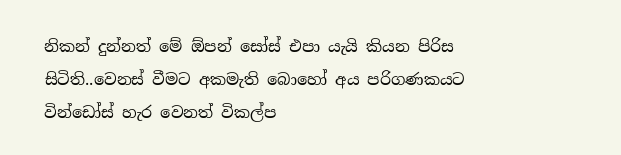නිකන් දුන්නත් මේ ඕපන් සෝස් එපා යැයි කියන පිරිස සිටිති..වෙනස් වීමට අකමැති බොහෝ අය පරිගණකයට වින්ඩෝස් හැර වෙනත් විකල්ප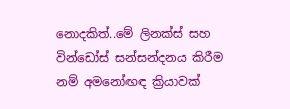නොදකිත්..මේ ලිනක්ස් සහ වින්ඩෝස් සන්සන්දනය කිරීම නම් අමනෝඟඳ ක්‍රියාවක්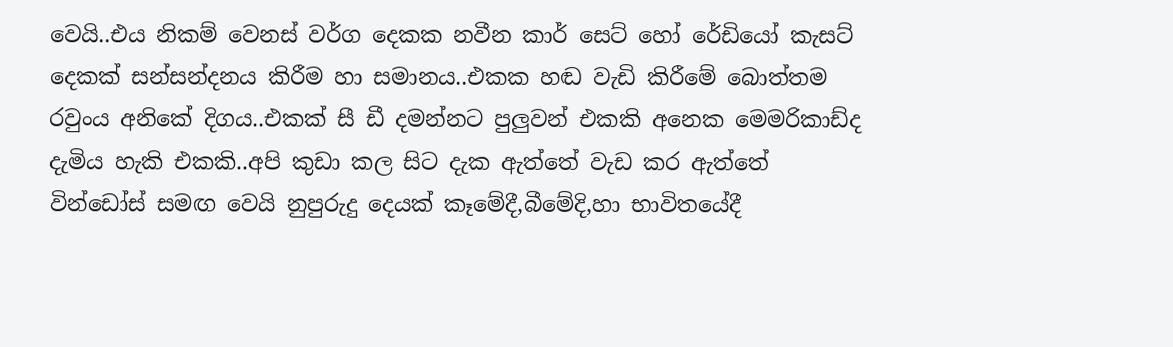වෙයි..එය නිකම් ‍වෙනස් වර්ග දෙකක ‍නවීන කාර් සෙට් හෝ රේඩියෝ කැසට් දෙකක් සන්සන්දනය කිරීම හා සමානය..එකක හඬ වැඩි කිරීමේ බොත්තම රවුංය අනිකේ දිගය..එකක් ‍සී ඩී දමන්නට පුලුවන් එකකි අනෙක මෙමරිකාඩ්ද දැමිය හැකි එකකි..අපි කුඩා කල සිට දැක ඇත්තේ වැඩ කර ඇත්තේ වින්ඩෝස් සමඟ වෙයි නුපුරුදු දෙයක් කෑමේදී,බීමේදි,හා භාවිතයේදී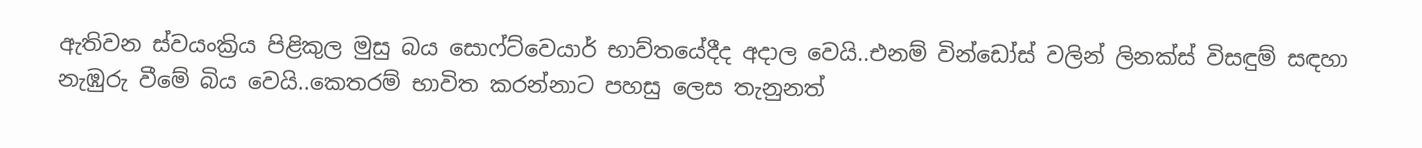ඇතිවන ස්වයංක්‍රිය පිළිකුල මුසු බය සොෆ්ට්වෙයාර් භාව්තයේදීද අදාල වෙයි..එනම් වින්ඩෝස් වලින් ලිනක්ස් විසඳුම් සඳහා නැඹුරු වීමේ බිය වෙයි..කෙතරම් භාවිත කරන්නාට පහසු ලෙස තැනුනත්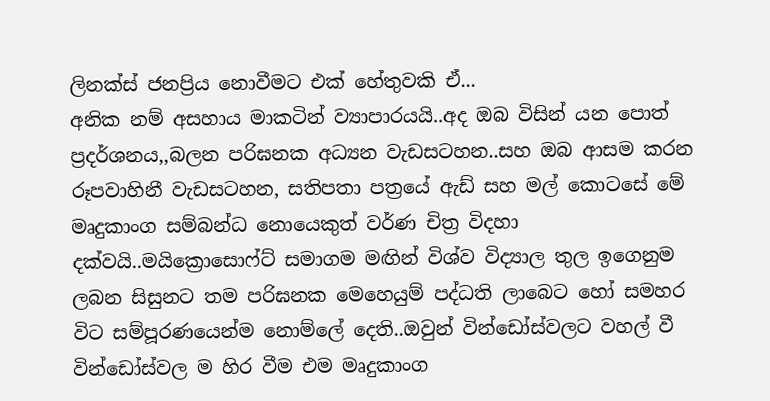ලිනක්ස් ජනප්‍රිය නොවීමට එක් හේතුවකි ඒ...
අනික නම් අසහාය මාකටින් ව්‍යාපාරයයි..අද ‍ඔබ විසින් යන පොත් ප්‍රදර්ශනය,,බලන පරිඝනක අධ්‍යන වැඩසටහන..සහ ඔබ ආසම කරන රූපවාහිනී වැඩසටහන, සතිපතා පත්‍රයේ ඇඩ් සහ මල් කොටසේ මේ මෘදුකාංග සම්බන්ධ නොයෙකුත් වර්ණ චිත්‍ර විදහා දක්වයි..මයික්‍රොසොෆ්ට් සමාගම මඟින් විශ්ව විද්‍යාල තුල ඉගෙනුම ලබන සිසුනට තම පරිඝනක මෙහෙයුම් පද්ධති ලාබෙට හෝ සමහර විට සම්පූරණයෙන්ම නොම්ලේ දෙති..ඔවුන් වින්ඩෝස්වලට වහල් වී වින්ඩෝස්වල ම හිර වීම එම මෘදුකාංග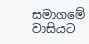සමාගමේ වාසියට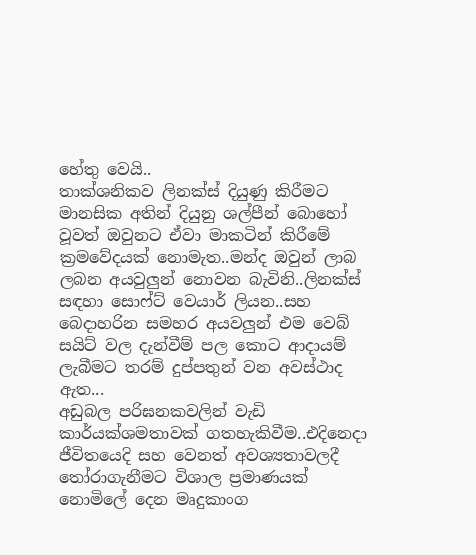හේතු වෙයි..
තාක්ශනිකව ලිනක්ස් දියුණු කිරීමට මානසික අතින් දියුනු ශල්පීන් බොහෝ වූවත් ඔවුනට ඒවා මාකටින් කිරීමේ ක්‍රමවේදයක් නොමැත..මන්ද ඔවුන් ලාබ ලබන අයවුලුන් නොවන බැවිනි..ලිනක්ස් සඳහා සොෆ්ට් වෙයාර් ලියන..සහ බෙදාහරින සමහර අයවලුන් එම වෙබ් සයිට් වල දැන්වීම් ‍පල කොට ආදායම් ලැබීමට තරම් දුප්පතුන් වන අවස්ථාද ඇත...
අඩුබල පරිඝනකවලින් වැඩි කාර්යක්ශමතාවක් ගතහැකිවීම..එදිනෙදා ජීවිතයෙදි සහ වෙනත් අවශ්‍යතාවලදී තෝරාගැනීමට විශාල ප්‍රමාණයක් නොමිලේ දෙන මෘදුකාංග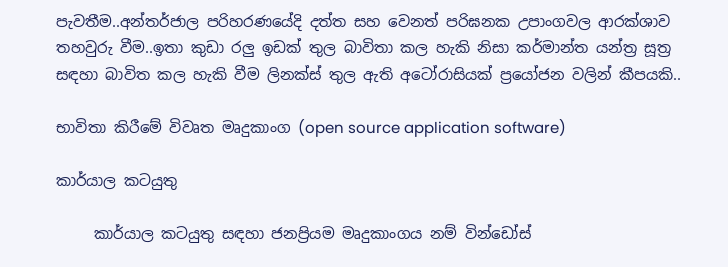පැවතීම..අන්තර්ජාල පරිහරණයේදි දත්ත සහ වෙනත් පරිඝනක උපාංගවල ආරක්ශාව තහවුරු වීම..ඉතා කුඩා රලු ඉඩක් තුල බාවිතා කල හැකි නිසා කර්මාන්ත යන්ත්‍ර සූත්‍ර සඳහා ‍බාවිත කල හැකි වීම ලිනක්ස් තුල ඇති අටෝරාසියක් ප්‍රයෝජන වලින් කීපයකි..

භාවිතා කිරීමේ විවෘත මෘදුකාංග (open source application software)

කාර්යාල කටයුතු

     කාර්යාල කටයුතු සඳහා ජනප්‍රියම මෘදුකාංගය නම් වින්ඩෝස්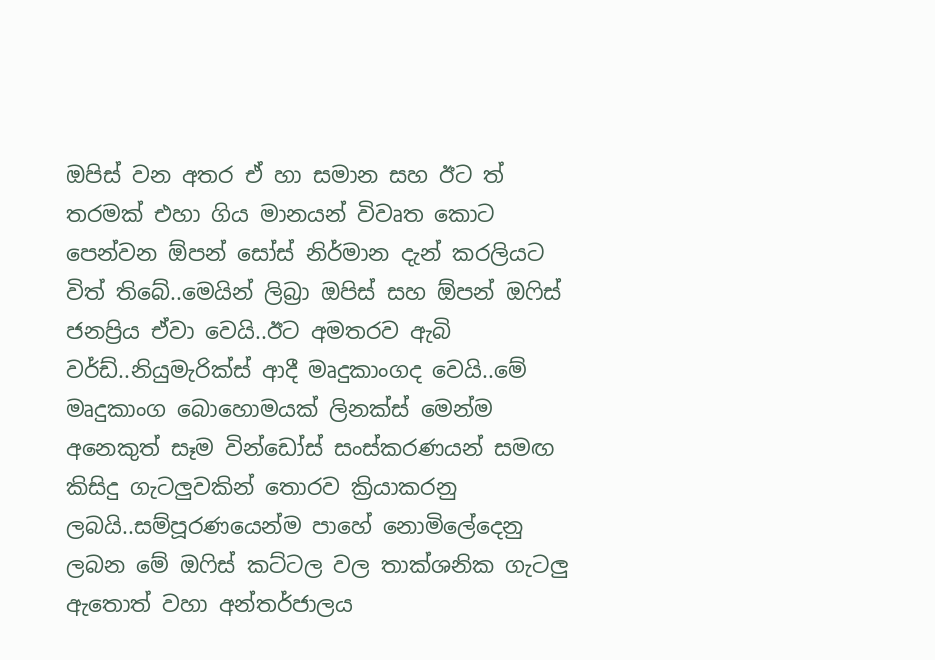ඔපිස් වන අතර ඒ හා සමාන සහ ඊට ත් තරමක් එහා ගිය මානයන් විවෘත කොට පෙන්වන ඕපන් සෝස් නිර්මාන දැන් කරලියට විත් තිබේ..මෙයින් ලිබ්‍රා ඔපිස් සහ ඕපන් ඔෆිස් ජනප්‍රිය ඒවා වෙයි..ඊට අමතරව ඇබි වර්ඩ්..නියුමැරික්ස් ආදී ‍මෘදුකාංගද වෙයි..මේ මෘදුකාංග ‍බොහොමයක් ලිනක්ස් මෙන්ම අනෙකුත් සෑම වින්ඩෝස් සංස්කරණයන් සමඟ කිසිදු ගැටලුවකින් තොරව ක්‍රි‍යාකරනු ලබයි..සම්පූරණයෙන්ම පාහේ නොමිලේදෙනු ලබන මේ ඔෆිස් කට්ටල වල තාක්ශනික ගැටලු ඇතොත් වහා අන්තර්ජාලය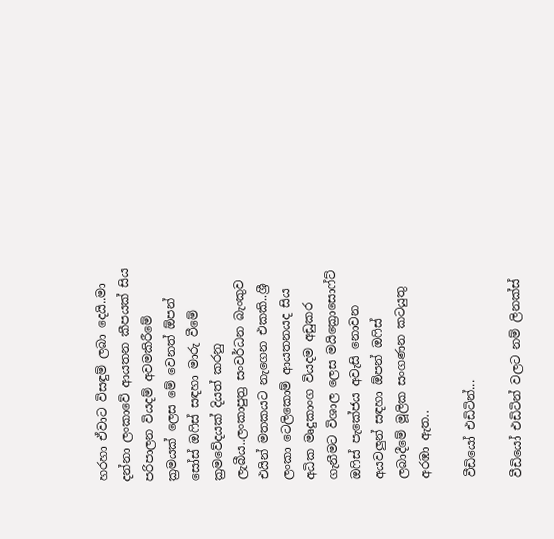හරහා ඒවාට විසඳුම් ලබා දෙයි..මා දන්නා ලංකාවේ ආයතන කීපයක් සිය පරිපාලන වියදම් අවමකිරීමේ ක්‍රමයක් ලෙස මේ වෙනත් ඕපන් සෝස් ඔෆිස් සඳහා මාරු වීමේ ක්‍රමවේදයක් දියත් කරනු ලැබීය..ලංකාපුත්‍ර සංවර්ධන බැංකුව එයින් මතකයට නැගෙන එකකි..ශ්‍රී ලංකා ටෙලිකොම් ආයතනයද සි‍ය අධික මෘදුකාංග වියදම අඩුකර ගැනීමට විශාල ලෙස මයික්‍රොසොෆ්ට් ඔෆිස් පැකේජය අවැසි නොවන අයවලුන් සඳහා ඕපන් ඔෆිස් ලබාදීමේ මූලික සංගණන කටයුතු අරඹා ඇත..

වීඩියෝ එඩිටින්...

වීඩියෝ එඩිටින් වලට නම් ලිනක්ස්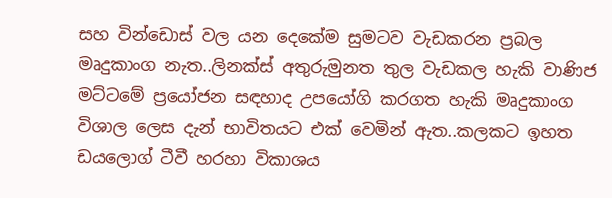සහ වින්ඩොස් වල යන දෙකේම සුමටව වැඩකරන ප්‍රබල මෘදුකාංග නැත..ලිනක්ස් අතුරුමුනත තුල වැඩකල හැකි වාණිජ මට්ටමේ ප්‍රයෝජන සඳහාද උපයෝගි කරගත හැකි මෘදුකාංග විශාල ලෙස දැන් භාවිතයට එක් වෙමින් ඇත..කලකට ඉහත ඩයලොග් ටීවී හරහා විකාශය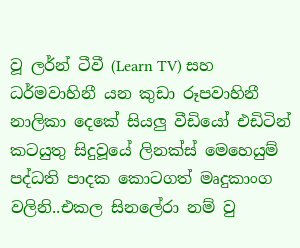වූ ලර්න් ටීවී (Learn TV) සහ ධර්මවාහිනී යන කුඩා රූපවාහිනී නාලිකා දෙකේ සියලු වීඩියෝ එඩිටින් කටයුතු සිදුවූයේ ලිනක්ස් මෙහෙයුම් පද්ධති පාදක කොටගත් මෘදුකාංග වලිනි..එකල සිනලේරා නම් වු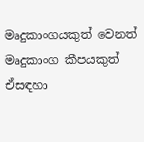මෘදුකාංගයකුත් වෙනත් මෘදුකාංග කීපයකුත් ඒසඳහා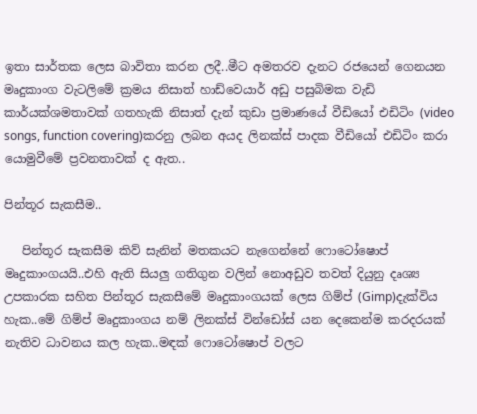ඉතා සාර්තක ලෙස බාවිතා කරන ලදී..මීට අමතරව දැනට රජයෙන් ගෙනයන මෘදුකාංග වැටලිමේ ක්‍රමය නිසාත් හාඩ්වෙයාර් අඩු පසුබිමක වැඩි කාර්යක්ශමතාවක් ගතහැකි නිසාත් දැන් කුඩා ප්‍රමාණයේ වීඩියෝ එඩිටිං (video songs, function covering)කරනු ලබන අයද ලිනක්ස් පාදක වීඩියෝ එඩිටිං කරා යොමුවීමේ ප්‍රවනතාවක් ද ඇත..

පින්තූර සැකසීම..

   පින්තූර සැකසීම කිව් සැනින් මතකයට නැගෙන්නේ ෆොටෝෂොප් මෘදුකාංගයයි..එහි ඇති සියලු ගතිගුන වලින් නොඅඩුව තවත් දියුනු දෘශ්‍ය උපකාරක සහිත පින්තූර සැකසීමේ මෘදුකාංගයක් ලෙස ගිම්ප් (Gimp)දැක්විය හැක..මේ ගිම්ප් මෘදුකාංගය නම් ලිනක්ස් වින්ඩෝස් යන දෙකෙන්ම කරදරයක් නැතිව ධාවනය කල හැක..මඳක් ෆොටෝෂොප් වලට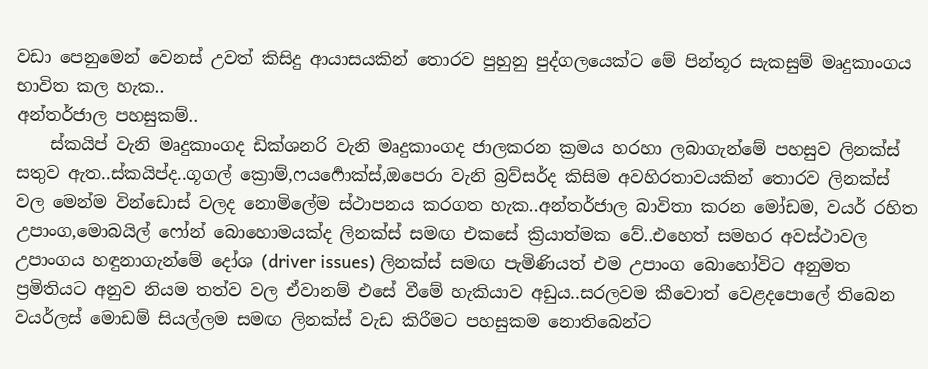වඩා පෙනුමෙන් වෙනස් උවත් කිසිදු ආයාසයකින් තොරව පුහුනු පුද්ගලයෙක්ට මේ පින්තූර සැකසුම් මෘදුකාංගය භාවිත කල හැක..
අන්තර්ජාල පහසුකම්..
    ස්කයිප් ‍වැනි මෘදුකාංගද ඩික්ශනරි වැනි මෘදුකාංගද ජාලකරන ක්‍රමය හරහා ලබාගැන්මේ පහසුව ලිනක්ස් සතුව ඇත..ස්කයිප්ද..ගූගල් ක්‍රොම්,ෆයර්‍ෆොක්ස්,ඔපෙරා වැනි බ්‍රව්සර්ද කිසිම අවහිරතාවයකින් තොරව ලිනක්ස් වල මෙන්ම වින්ඩොස් වලද නොමිලේම ස්ථාපනය කරගත හැක..අන්තර්ජාල බාවිතා කරන මෝඩම, වයර් රහිත උපාංග,මොබයිල් ෆෝන් බොහොමයක්ද ලිනක්ස් සමඟ එකසේ ක්‍රියාත්මක වේ..එහෙත් සමහර අවස්ථාවල උපාංගය හඳුනාගැන්මේ දෝශ (driver issues) ලිනක්ස් සමඟ පැමිණියත් එම උපාංග බොහෝවිට අනුමත ප්‍රමිතියට අනුව නියම තත්ව වල ඒවානම් එසේ වීමේ හැකියාව අඩුය..සරලවම කීවොත් වෙළදපොලේ තිබෙන වයර්ලස් මොඩම් සියල්ලම සමඟ ලිනක්ස් වැඩ කිරීමට පහසුකම නොතිබෙන්ට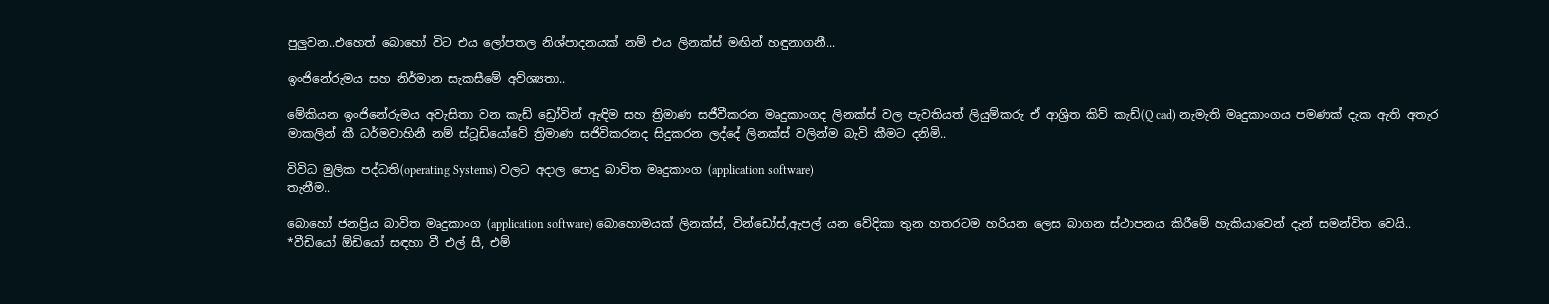පුලුවන..එහෙත් බොහෝ විට එය ලෝපතල නිශ්පාදනයක් නම් එය ලිනක්ස් මඟින් හඳුනාගනී...

ඉංජිනේරුමය සහ නිර්මාන සැකසීමේ අව්‍ශ්‍යතා..

මේකියන ඉංජිනේරුමය අවැසිතා වන කැඩ් ඩ්‍රෝවින් ඇඳිම සහ ත්‍රිමාණ සජීවීකරන මෘදුකාංගද ලිනක්ස් වල පැවතියත් ලියුම්කරු ඒ ආශ්‍රිත කිව් කැඩ්(Q cad) නැමැති මෘදුකාංගය පමණක් දැක ඇති අතැර මාකලින් කී ධර්මවාහිනී නම් ස්ටූඩියෝවේ ත්‍රිමාණ සජිවිකරනද සිදුකරන ලද්දේ ලිනක්ස් වලින්ම බැවි කීමට දනිමි..

විවිධ මුලික පද්ධති(operating Systems) වලට අදාල පොදු බාවිත මෘදුකාංග (application software)
තැනීම..

බොහෝ ජනප්‍රිය බාවිත මෘදුකාංග (application software) බොහොමයක් ලිනක්ස්, වින්ඩෝස්,ඇපල් යන වේදිකා තුන හතරටම හරියන ලෙස බාගන ස්ථාපනය කිරීමේ හැකියාවෙන් දැන් සමන්විත වෙයි..
*වීඩියෝ ඕඩියෝ සඳහා වී එල් සී, එම්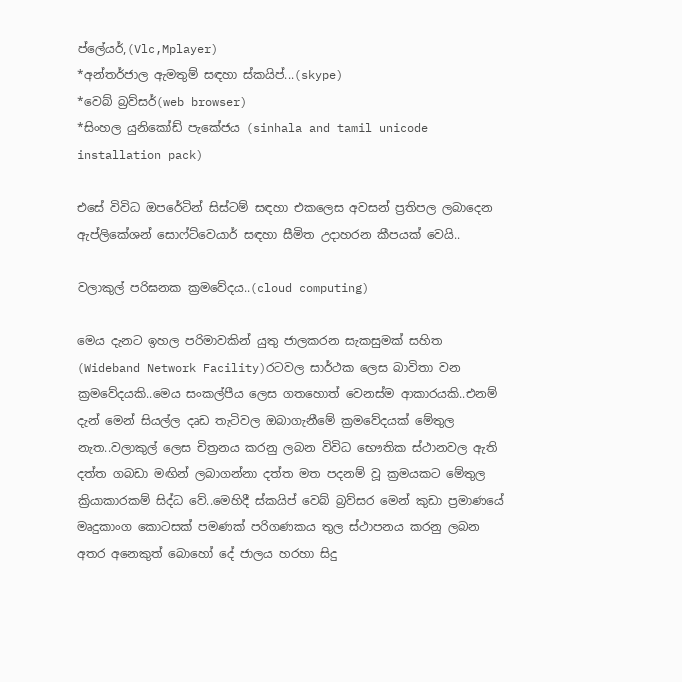ප්ලේයර්,(Vlc,Mplayer)
*අන්තර්ජාල ඇමතුම් සඳහා ස්කයිප්...(skype)
*වෙබ් බ්‍රව්සර්(web browser)
*සිංහල යුනිකෝඩ් පැකේජය (sinhala and tamil unicode installation pack)

එසේ විවිධ ඔපරේටින් සිස්ටම් සඳහා එකලෙස අවසන් ප්‍රතිපල ලබාදෙන ඇප්ලිකේශන්‍ සොෆ්ට්වෙයාර් සඳහා සීමිත උදාහරන කීපයක් වෙයි..

වලාකුල් පරිඝනක ක්‍රමවේදය..(cloud computing)

මෙය දැනට ඉහල පරිමාවකින් යුතු ජාලකරන සැකසුමක් සහිත (Wideband Network Facility)රටවල සාර්ථක ලෙස බාවිතා වන ක්‍රමවේදයකි..මෙය සංකල්පීය ලෙස ගතහොත් වෙනස්ම ආකාරයකි..එනම් දැන් මෙන් සියල්ල දෘඩ තැටිවල ඔබාගැනීමේ ක්‍රමවේදයක් මේතුල නැත..වලාකුල් ලෙස චිත්‍රනය කරනු ලබන විවිධ භෞතික ස්ථානවල ඇති දත්ත ගබඩා මඟින් ලබාගන්නා දත්ත මත පදනම් වූ ක්‍රමයකට මේතුල ක්‍රියාකාරකම් සිද්ධ වේ..මෙහිදී ස්කයිප් වෙබ් බ්‍රව්සර මෙන් කුඩා ප්‍රමාණයේ මෘදුකාංග කොටසක් පමණක් පරිගණකය තුල ස්ථාපනය කරනු ලබන අතර අනෙකුත් බොහෝ දේ ජාලය හරහා සිදු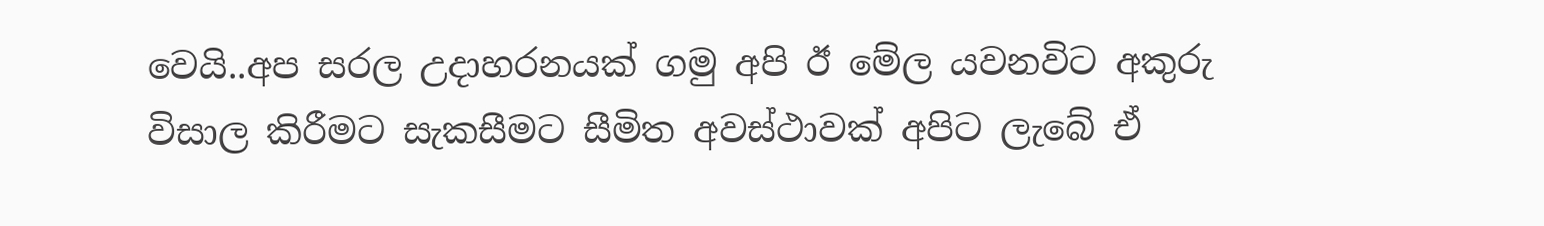වෙයි..අප සරල උදාහරනයක් ගමු අපි ඊ මේල යවනවිට අකුරු විසාල කිරීමට සැකසීමට සීමිත අවස්ථාවක් අපිට ලැබේ ඒ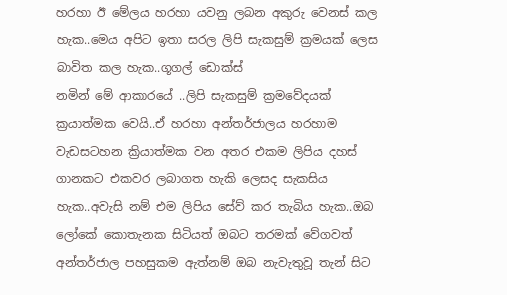හරහා ඊ මේලය හරහා යවනු ලබන අකුරු වෙනස් කල හැක..මෙය අපිට ඉතා සරල ලිපි සැකසුම් ක්‍රමයක් ලෙස බාවිත කල හැක..ගූගල් ඩොක්ස්
නමින් මේ ආකාරයේ ..ලිපි සැකසුම් ක්‍රමවේදයක් ක්‍රයාත්මක වෙයි..ඒ හරහා අන්තර්ජාලය හරහාම වැඩසටහන ක්‍රියාත්මක වන අතර එකම ලිපිය දහස් ගානකට එකවර ලබාගත හැකි ලෙසද සැකසිය හැක..අවැසි නම් එම ලිපිය සේව් කර තැබිය හැක..ඔබ ලෝකේ කොතැනක සිටියත් ඔබට තරමක් වේගවත් අන්තර්ජාල පහසුකම ඇත්නම් ඔබ නැවැතුවූ තැන් සිට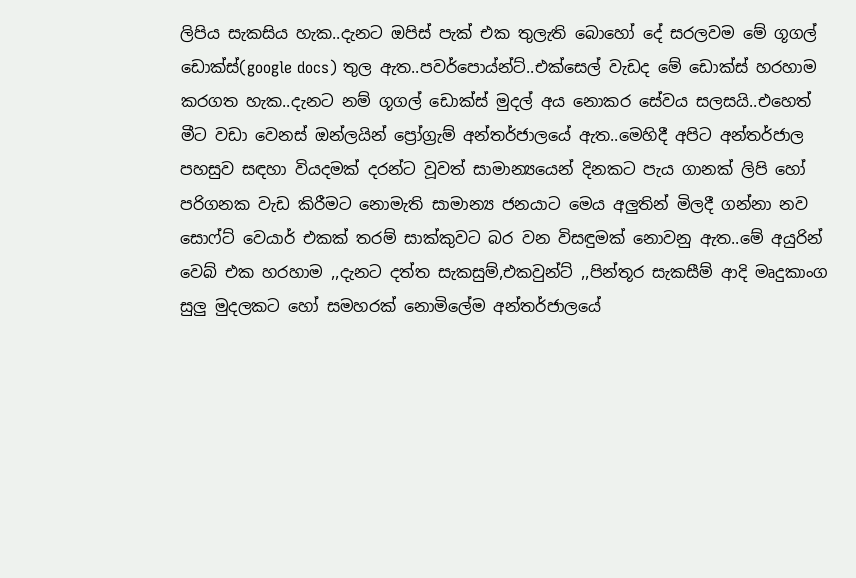ලිපිය සැකසිය හැක..දැනට ඔපිස් පැක් එක තුලැති බොහෝ දේ සරලවම මේ ගූගල් ඩොක්ස්(google docs) තුල ඇත..පවර්පොය්න්ට්..එක්සෙල් වැඩද මේ ඩොක්ස් හරහාම කරගත හැක..දැනට නම් ගූගල් ඩොක්ස් මුදල් අය නොකර සේවය සලසයි..එහෙත් මීට වඩා වෙනස් ඔන්ලයින් ප්‍රෝග්‍රැම් අන්තර්ජාලයේ ඇත..මෙහිදී අපිට අන්තර්ජාල පහසුව සඳහා වියදමක් දරන්ට වූවත් සාමාන්‍යයෙන් දිනකට පැය ගානක් ලිපි හෝ පරිගනක වැඩ කිරීමට නොමැති සාමාන්‍ය ජනයාට මෙය අලුතින් මිලදී ගන්නා නව සොෆ්ට් වෙයාර් එකක් තරම් සාක්කුවට බර වන විසඳුමක් නොවනු ඇත..මේ අයුරින් වෙබ් එක හරහාම ,,දැනට දත්ත සැකසුම්,එකවුන්ට් ,,පින්තූර සැකසීම් ආදි මෘදුකාංග සුලු මුදලකට හෝ සමහරක් නොමිලේම අන්තර්ජාලයේ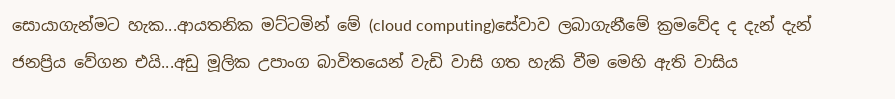සොයාගැන්මට හැක...ආයතනික මට්ටමින් මේ (cloud computing)සේවාව ලබාගැනීමේ ක්‍රමවේද ද දැන් දැන් ජනප්‍රිය වේගන එයි...අඩු මූලික උපාංග බාවිතයෙන් වැඩි වාසි ගත හැකි වීම මෙහි ඇති වාසිය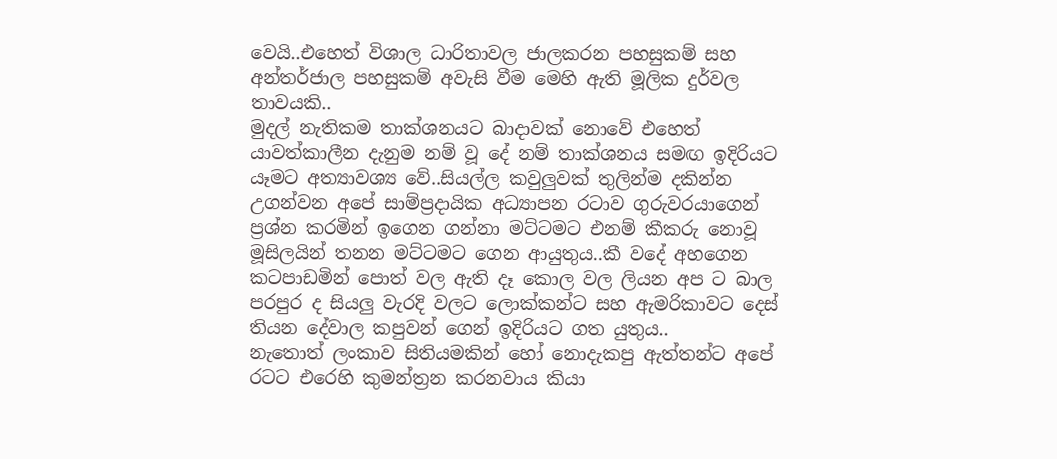වෙයි..එහෙත් විශාල ධාරිතාවල ජාලකරන පහසුකම් සහ අන්තර්ජාල පහසුකම් අවැසි වීම මෙහි ඇති මූලික දුර්වල තාවයකි..
මුදල් නැතිකම තාක්ශනයට බාදාවක් නොවේ එහෙත් යාවත්කාලීන දැනුම නම් වූ දේ නම් තාක්ශනය සමඟ ඉදිරියට යෑමට අත්‍යාවශ්‍ය වේ..සියල්ල කවුලුවක් තුලින්ම දකින්න උගන්වන අපේ සාම්ප්‍රදායික අධ්‍යාපන රටාව ගුරුවරයාගෙන් ප්‍රශ්න කරමින් ඉගෙන ගන්නා මට්ටමට එනම් කීකරු නොවූ මූසිලයින් තනන මට්ටමට ගෙන ආයුතුය..කී වදේ අහගෙන කටපාඩමින් පොත් වල ඇති දෑ කොල වල ලියන අප ට බාල පරපුර ද සියලු වැරදි වලට ලොක්කන්ට සහ ඇමරිකාවට දෙස් තියන දේවාල කපුවන් ගෙන් ඉදිරියට ගත යුතුය..
නැතොත් ලංකාව සිතියමකින් හෝ නොදැකපු ඇත්තන්ට අපේ රටට එරෙහි කුමන්ත්‍රන කරනවාය කියා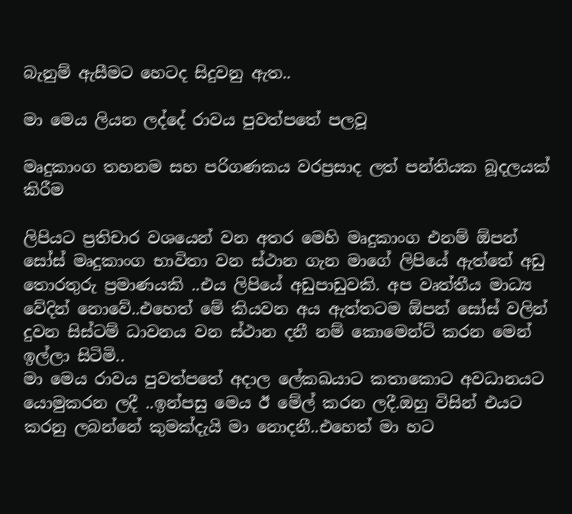බැනුම් ඇසීමට හෙටද සිදුවනු ඇත..

මා මෙය ලියන ලද්දේ රාවය පුවත්පතේ පලවූ

මෘදුකාංග තහනම සහ පරිගණකය වරප්‍රසාද ලත් පන්තියක බූදලයක් කිරීම

ලිපියට ප්‍රතිචාර වශයෙන් වන අතර මෙහි මෘදුකාංග එනම් ඕපන් සෝස් මෘදුකාංග භාවිතා වන ස්ථාන ගැන මාගේ ලිපියේ ඇත්තේ අඩු තොරතුරු ප්‍රමාණයකි ..එය ලිපියේ අඩුපාඩුවකි. අප වෘත්තීය මාධ්‍ය වේදින් නොවේ..එහෙත් මේ කියවන අය ඇත්තටම ඕපන් සෝස් වලින් දුවන සිස්ටම් ධාවනය වන ස්ථාන දනී නම් කොමෙන්ට් කරන මෙන් ඉල්ලා සිටිමි..
මා මෙය රාවය පුවත්පතේ අදාල ලේකඛයාට කතාකොට අවධානයට යොමුකරන ලදී ..ඉන්පසු මෙය ඊ මේල් කරන ලදී.ඔහු විසින් එයට කරනු ලබන්නේ කුමක්දැයි මා නොදනී..එහෙත් මා හට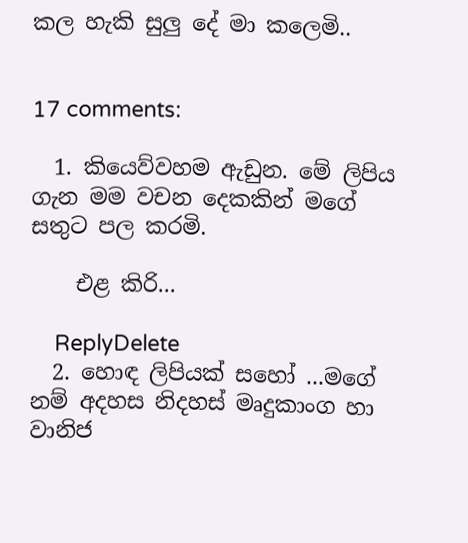කල හැකි සුලු දේ මා කලෙමි..


17 comments:

  1. කියෙව්වහම ඇඩුන. මේ ලිපිය ගැන මම වචන දෙකකින් මගේ සතුට පල කරමි.

    එළ කිරි...

    ReplyDelete
  2. හොඳ ලිපියක් සහෝ ...මගේ නම් අදහස නිදහස් මෘදුකාංග හා වානිජ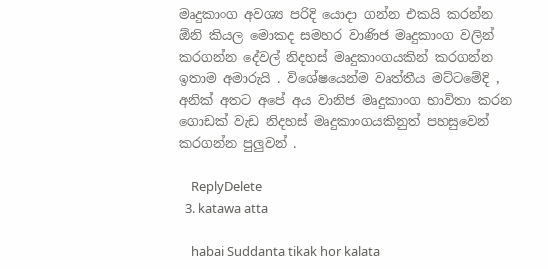මෘදුකාංග අවශ්‍ය පරිදි යොදා ගන්න එකයි කරන්න ඕනි කියල මොකද සමහර වාණිජ මෘදුකාංග වලින් කරගන්න දේවල් නිදහස් මෘදුකාංගයකින් කරගන්න ඉතාම අමාරුයි . විශේෂයෙන්ම වෘත්තීය මට්ටමේදි , අනික් අතට අපේ අය වානිජ මෘදුකාංග භාවිතා කරන ගොඩක් වැඩ නිදහස් මෘදුකාංගයකිනුත් පහසුවෙන් කරගන්න පුලුවන් .

    ReplyDelete
  3. katawa atta

    habai Suddanta tikak hor kalata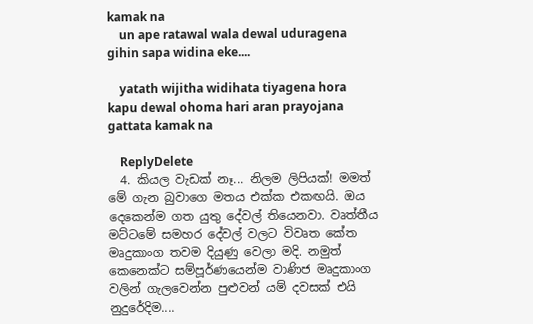kamak na
    un ape ratawal wala dewal uduragena gihin sapa widina eke....

    yatath wijitha widihata tiyagena hora kapu dewal ohoma hari aran prayojana gattata kamak na

    ReplyDelete
  4. කියල වැඩක් නෑ... නිලම ලිපියක්! මමත් මේ ගැන බුවාගෙ මතය එක්ක එකඟයි. ඔය දෙකෙන්ම ගත යුතු දේවල් තියෙනවා. වෘත්තීය මට්ටමේ සමහර දේවල් වලට විවෘත කේත මෘදුකාංග තවම දියුණු වෙලා මදි. නමුත් කෙනෙක්ට සම්පූර්ණයෙන්ම වාණිජ මෘදුකාංග වලින් ගැලවෙන්න පුළුවන් යම් දවසක් එයි නුදුරේදිම....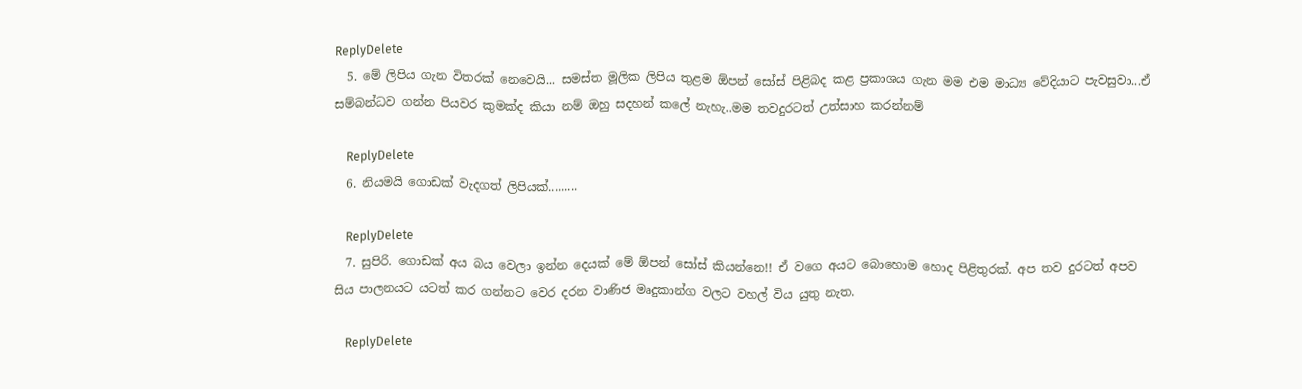ReplyDelete
  5. මේ ලිපිය ගැන විතරක් නෙවෙයි... සමස්ත මූලික ලිපිය තුළම ඕපන් සෝස් පිළිබද කළ ප්‍රකාශය ගැන මම එම මාධ්‍ය වේදියාට පැවසුවා...ඒ සම්බන්ධව ගන්න පියවර කුමක්ද කියා නම් ඔහු සදහන් කලේ නැහැ..මම තවදුරටත් උත්සාහ කරන්නම්

    ReplyDelete
  6. නියමයි ගොඩක් වැදගත් ලිපියක්.........

    ReplyDelete
  7. සුපිරි. ගොඩක් අය බය වෙලා ඉන්න දෙයක් මේ ඕපන් සෝස් කියන්නෙ!! ඒ වගෙ අයට බොහොම හොද පිළිතුරක්. අප තව දුරටත් අපව සිය පාලනයට යටත් කර ගන්නට වෙර දරන වාණිජ මෘදුකාන්ග වලට වහල් විය යුතු නැත.

    ReplyDelete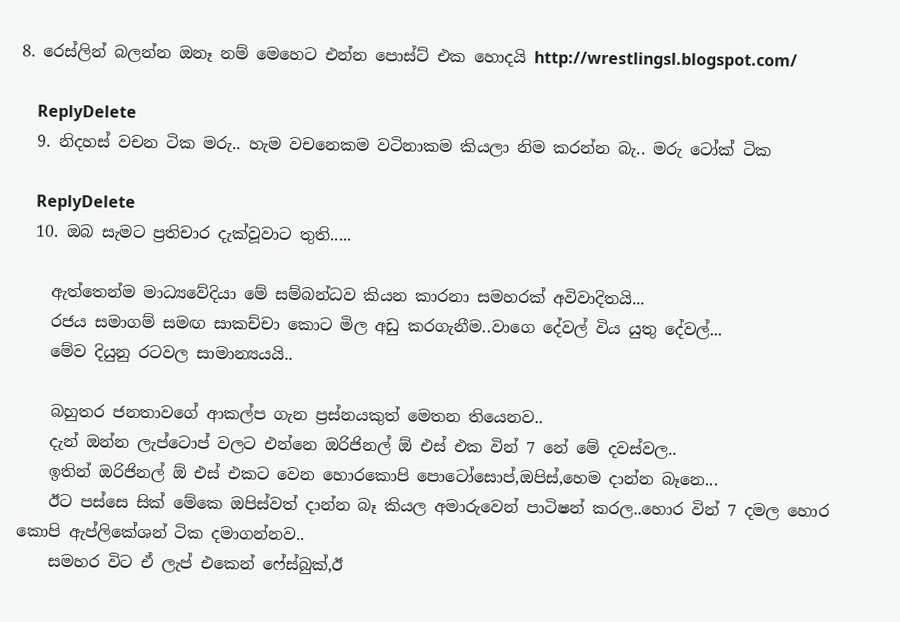8. රෙස්ලින් බලන්න ඔනෑ නම් මෙහෙට එන්න පොස්ට් එක හොදයි http://wrestlingsl.blogspot.com/

    ReplyDelete
  9. නිදහස් වචන ටික මරු.. හැම වචනෙකම වටිනාකම කියලා නිම කරන්න බැ.. මරු ටෝක් ටික

    ReplyDelete
  10. ඔබ සැමට ප්‍රතිචාර දැක්වූවාට තුති.....

    ඇත්තෙන්ම මාධ්‍යවේදියා මේ සම්බන්ධව කියන කාරනා සමහරක් අවිවාදිතයි...
    රජය සමාගම් සමඟ සාකච්චා කොට මිල අඩු කරගැනීම..වාගෙ දේවල් විය යුතු දේවල්...
    මේව දියුනු රටවල සාමාන්‍යයයි..

    බහුතර ජනතාවගේ ආකල්ප ගැන ප්‍රස්නයකුත් මෙතන තියෙනව..
    දැන් ඔන්න ලැප්ටොප් වලට එන්නෙ ඔරිජිනල් ඕ එස් එක වින් 7 නේ මේ දවස්වල..
    ඉතින් ඔරිජිනල් ඕ එස් එකට වෙන හොරකොපි පොටෝසොප්,ඔපිස්,හෙම දාන්න බෑනෙ...
    ඊට පස්සෙ සික් මේකෙ ඔපිස්වත් දාන්න බෑ කියල අමාරුවෙන් පාටිෂන් කරල..හොර වින් 7 දමල හොර කොපි ඇප්ලිකේශන් ටික දමාගන්නව..
    සමහර විට ඒ ලැප් එකෙන් ෆේස්බුක්,ඊ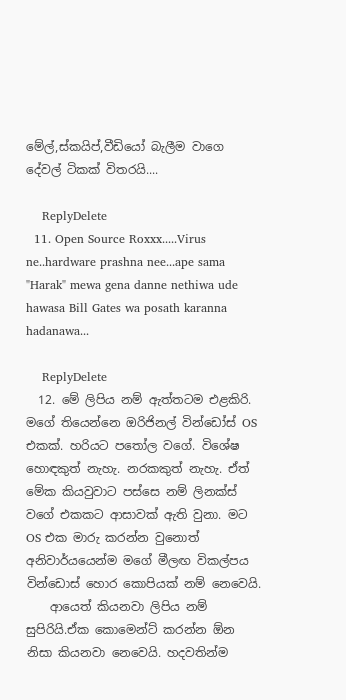මේල්,ස්කයිප්,වීඩියෝ බැලීම වාගෙ දේවල් ටිකක් විතරයි....

    ReplyDelete
  11. Open Source Roxxx.....Virus ne..hardware prashna nee...ape sama "Harak" mewa gena danne nethiwa ude hawasa Bill Gates wa posath karanna hadanawa...

    ReplyDelete
  12. මේ ලිපිය නම් ඇත්තටම එළකිරි. මගේ තියෙන්නෙ ඔරිජිනල් වින්ඩෝස් OS එකක්. හරියට පතෝල වගේ. විශේෂ හොඳකුත් නැහැ. නරකකුත් නැහැ. ඒත් මේක කියවුවාට පස්සෙ නම් ලිනක්ස් වගේ එකකට ආසාවක් ඇති වුනා. මට OS එක මාරු කරන්න වුනොත් අනිවාර්යයෙන්ම මගේ මීලඟ විකල්පය වින්ඩොස් හොර කොපියක් නම් නෙවෙයි.
    ආයෙත් කියනවා ලිපිය නම් සුපිරියි.ඒක කොමෙන්ට් කරන්න ඕන නිසා කියනවා නෙවෙයි. හදවතින්ම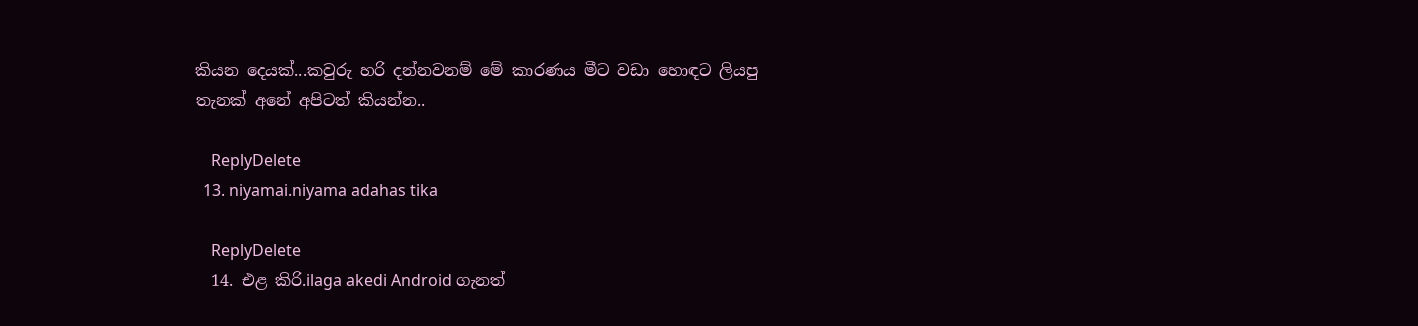කියන දෙයක්...කවුරු හරි දන්නවනම් මේ කාරණය මීට වඩා හොඳට ලියපු තැනක් අනේ අපිටත් කියන්න..

    ReplyDelete
  13. niyamai.niyama adahas tika

    ReplyDelete
  14. එළ කිරි.ilaga akedi Android ගැනත්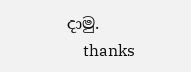දාමු.
    thanks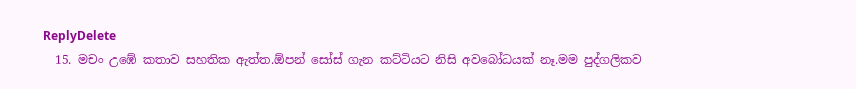ReplyDelete
  15. මචං උඹේ කතාව සහතික ඇත්ත.ඕපන් සෝස් ගැන කට්ටියට නිසි අවබෝධයක් නෑ.මම පුද්ගලිකව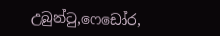උබුන්‍ටු,ෆෙඩෝර,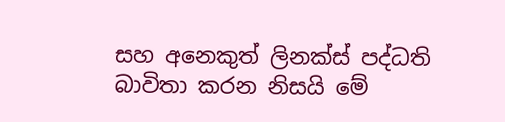සහ අනෙකුත් ලිනක්ස් පද්ධති බාවිතා කරන නිසයි මේ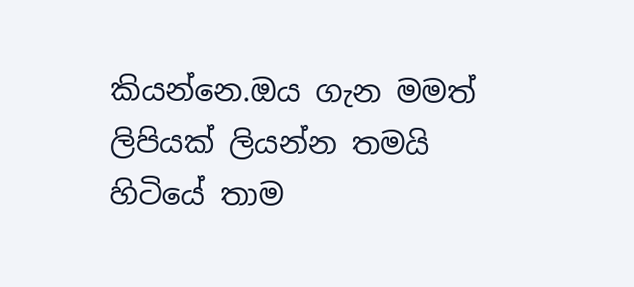කියන්නෙ.ඔය ගැන මමත් ලිපියක් ලියන්න තමයි හිටියේ තාම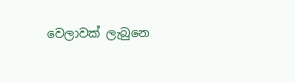වෙලාවක් ලැබුනෙ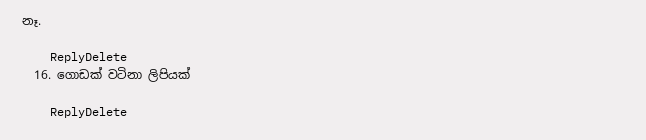නෑ.

    ReplyDelete
  16. ගොඩක් වටිනා ලිපියක්

    ReplyDelete